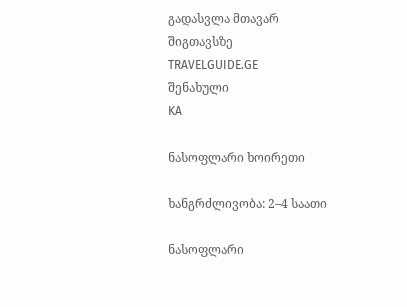გადასვლა მთავარ შიგთავსზე
TRAVELGUIDE.GE
შენახული
KA

ნასოფლარი ხოირეთი

ხანგრძლივობა: 2–4 საათი

ნასოფლარი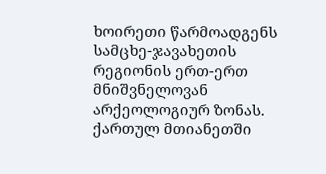ხოირეთი წარმოადგენს სამცხე-ჯავახეთის რეგიონის ერთ-ერთ მნიშვნელოვან არქეოლოგიურ ზონას. ქართულ მთიანეთში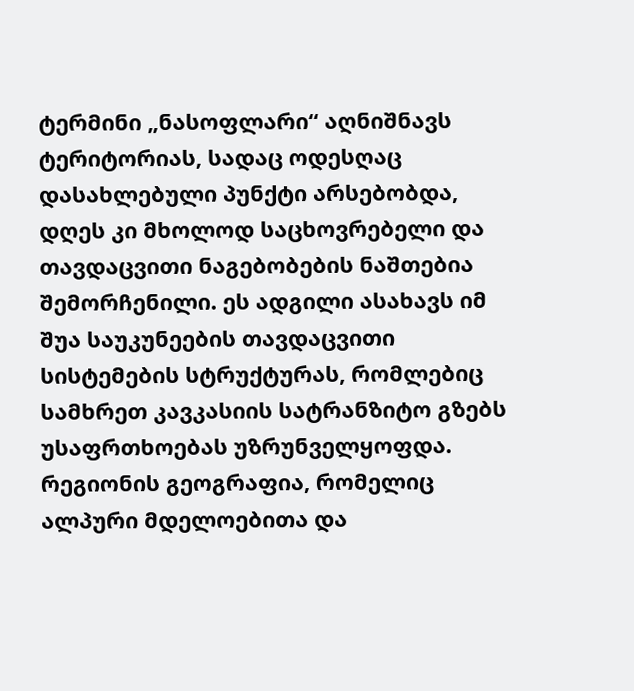ტერმინი „ნასოფლარი“ აღნიშნავს ტერიტორიას, სადაც ოდესღაც დასახლებული პუნქტი არსებობდა, დღეს კი მხოლოდ საცხოვრებელი და თავდაცვითი ნაგებობების ნაშთებია შემორჩენილი. ეს ადგილი ასახავს იმ შუა საუკუნეების თავდაცვითი სისტემების სტრუქტურას, რომლებიც სამხრეთ კავკასიის სატრანზიტო გზებს უსაფრთხოებას უზრუნველყოფდა. რეგიონის გეოგრაფია, რომელიც ალპური მდელოებითა და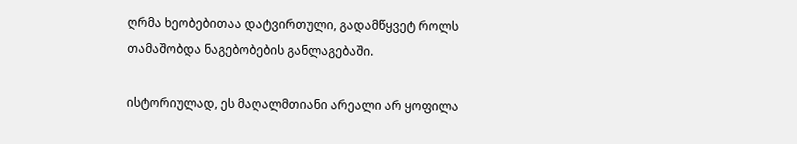ღრმა ხეობებითაა დატვირთული, გადამწყვეტ როლს თამაშობდა ნაგებობების განლაგებაში.

ისტორიულად, ეს მაღალმთიანი არეალი არ ყოფილა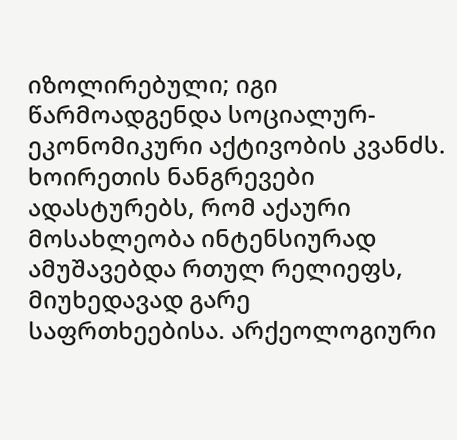იზოლირებული; იგი წარმოადგენდა სოციალურ-ეკონომიკური აქტივობის კვანძს. ხოირეთის ნანგრევები ადასტურებს, რომ აქაური მოსახლეობა ინტენსიურად ამუშავებდა რთულ რელიეფს, მიუხედავად გარე საფრთხეებისა. არქეოლოგიური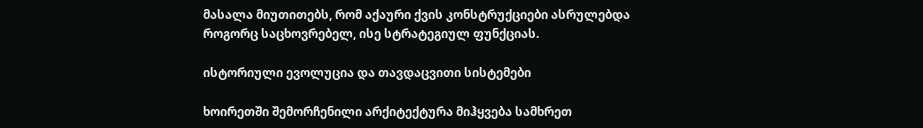მასალა მიუთითებს, რომ აქაური ქვის კონსტრუქციები ასრულებდა როგორც საცხოვრებელ, ისე სტრატეგიულ ფუნქციას.

ისტორიული ევოლუცია და თავდაცვითი სისტემები

ხოირეთში შემორჩენილი არქიტექტურა მიჰყვება სამხრეთ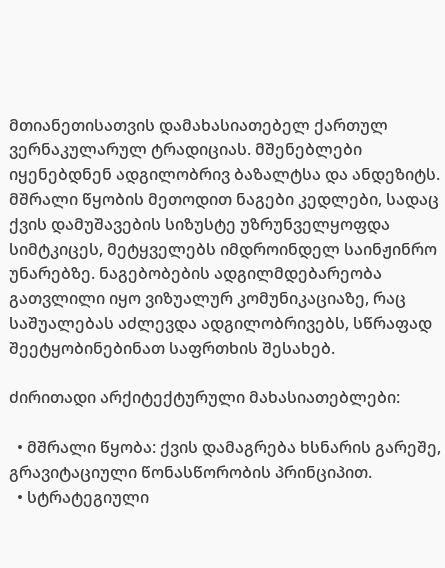მთიანეთისათვის დამახასიათებელ ქართულ ვერნაკულარულ ტრადიციას. მშენებლები იყენებდნენ ადგილობრივ ბაზალტსა და ანდეზიტს. მშრალი წყობის მეთოდით ნაგები კედლები, სადაც ქვის დამუშავების სიზუსტე უზრუნველყოფდა სიმტკიცეს, მეტყველებს იმდროინდელ საინჟინრო უნარებზე. ნაგებობების ადგილმდებარეობა გათვლილი იყო ვიზუალურ კომუნიკაციაზე, რაც საშუალებას აძლევდა ადგილობრივებს, სწრაფად შეეტყობინებინათ საფრთხის შესახებ.

ძირითადი არქიტექტურული მახასიათებლები:

  • მშრალი წყობა: ქვის დამაგრება ხსნარის გარეშე, გრავიტაციული წონასწორობის პრინციპით.
  • სტრატეგიული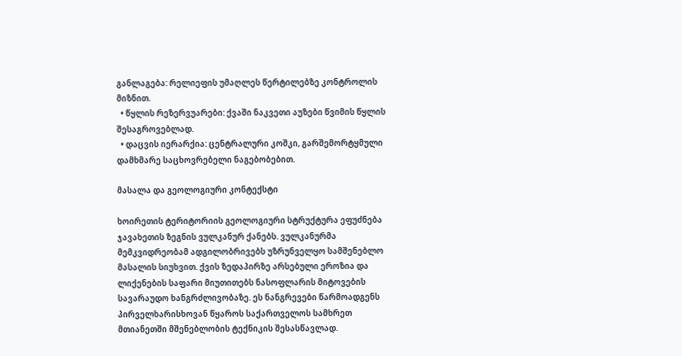განლაგება: რელიეფის უმაღლეს წერტილებზე კონტროლის მიზნით.
  • წყლის რეზერვუარები: ქვაში ნაკვეთი აუზები წვიმის წყლის შესაგროვებლად.
  • დაცვის იერარქია: ცენტრალური კოშკი, გარშემორტყმული დამხმარე საცხოვრებელი ნაგებობებით.

მასალა და გეოლოგიური კონტექსტი

ხოირეთის ტერიტორიის გეოლოგიური სტრუქტურა ეფუძნება ჯავახეთის ზეგნის ვულკანურ ქანებს. ვულკანურმა მემკვიდრეობამ ადგილობრივებს უზრუნველყო სამშენებლო მასალის სიუხვით. ქვის ზედაპირზე არსებული ეროზია და ლიქენების საფარი მიუთითებს ნასოფლარის მიტოვების სავარაუდო ხანგრძლივობაზე. ეს ნანგრევები წარმოადგენს პირველხარისხოვან წყაროს საქართველოს სამხრეთ მთიანეთში მშენებლობის ტექნიკის შესასწავლად.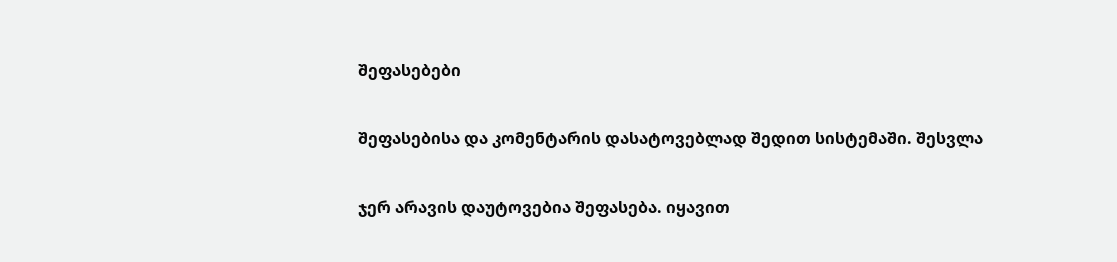შეფასებები

შეფასებისა და კომენტარის დასატოვებლად შედით სისტემაში. შესვლა

ჯერ არავის დაუტოვებია შეფასება. იყავით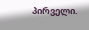პირველი.